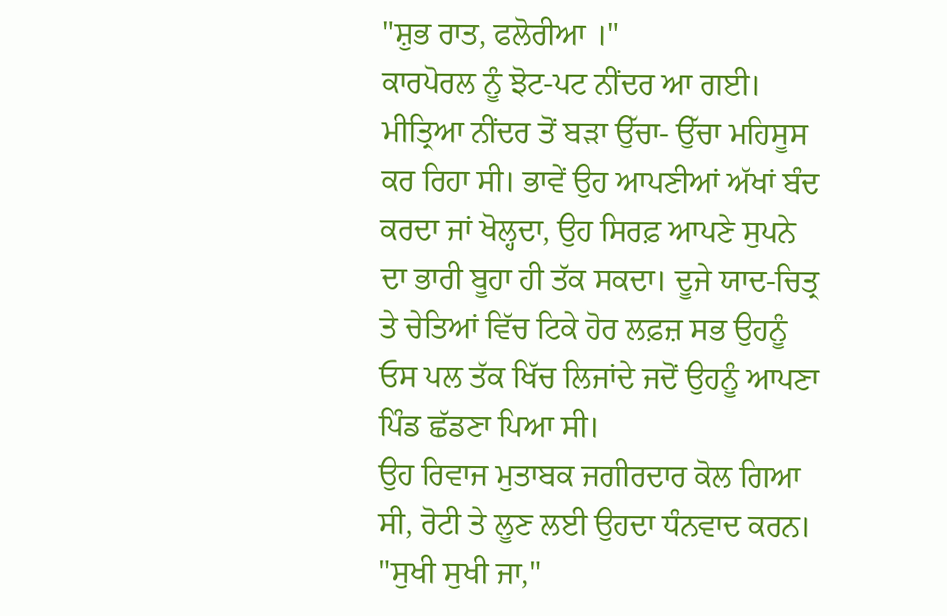"ਸ਼ੁਭ ਰਾਤ, ਫਲੋਰੀਆ ।"
ਕਾਰਪੋਰਲ ਨੂੰ ਝੋਟ-ਪਟ ਨੀਂਦਰ ਆ ਗਈ। ਮੀਤ੍ਰਿਆ ਨੀਂਦਰ ਤੋਂ ਬੜਾ ਉੱਚਾ- ਉੱਚਾ ਮਹਿਸੂਸ ਕਰ ਰਿਹਾ ਸੀ। ਭਾਵੇਂ ਉਹ ਆਪਣੀਆਂ ਅੱਖਾਂ ਬੰਦ ਕਰਦਾ ਜਾਂ ਖੋਲ੍ਹਦਾ, ਉਹ ਸਿਰਫ਼ ਆਪਣੇ ਸੁਪਨੇ ਦਾ ਭਾਰੀ ਬੂਹਾ ਹੀ ਤੱਕ ਸਕਦਾ। ਦੂਜੇ ਯਾਦ-ਚਿਤ੍ਰ ਤੇ ਚੇਤਿਆਂ ਵਿੱਚ ਟਿਕੇ ਹੋਰ ਲਫ਼ਜ਼ ਸਭ ਉਹਨੂੰ ਓਸ ਪਲ ਤੱਕ ਖਿੱਚ ਲਿਜਾਂਦੇ ਜਦੋਂ ਉਹਨੂੰ ਆਪਣਾ ਪਿੰਡ ਛੱਡਣਾ ਪਿਆ ਸੀ।
ਉਹ ਰਿਵਾਜ ਮੁਤਾਬਕ ਜਗੀਰਦਾਰ ਕੋਲ ਗਿਆ ਸੀ, ਰੋਟੀ ਤੇ ਲੂਣ ਲਈ ਉਹਦਾ ਧੰਨਵਾਦ ਕਰਨ।
"ਸੁਖੀ ਸੁਖੀ ਜਾ,"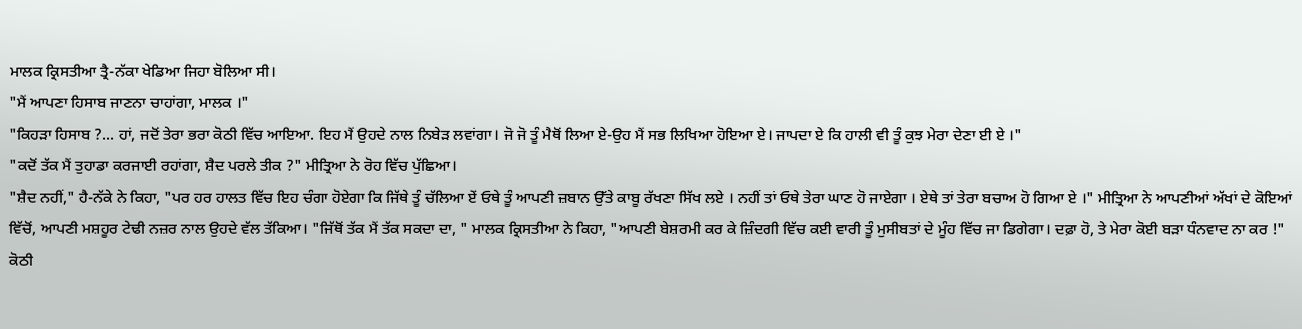ਮਾਲਕ ਕ੍ਰਿਸਤੀਆ ਤ੍ਰੈ-ਨੱਕਾ ਖੇਡਿਆ ਜਿਹਾ ਬੋਲਿਆ ਸੀ।
"ਮੈਂ ਆਪਣਾ ਹਿਸਾਬ ਜਾਣਨਾ ਚਾਹਾਂਗਾ, ਮਾਲਕ ।"
"ਕਿਹੜਾ ਹਿਸਾਬ ?... ਹਾਂ, ਜਦੋਂ ਤੇਰਾ ਭਰਾ ਕੋਠੀ ਵਿੱਚ ਆਇਆ. ਇਹ ਮੈਂ ਉਹਦੇ ਨਾਲ ਨਿਬੇੜ ਲਵਾਂਗਾ। ਜੋ ਜੋ ਤੂੰ ਮੈਥੋਂ ਲਿਆ ਏ-ਉਹ ਮੈਂ ਸਭ ਲਿਖਿਆ ਹੋਇਆ ਏ। ਜਾਪਦਾ ਏ ਕਿ ਹਾਲੀ ਵੀ ਤੂੰ ਕੁਝ ਮੇਰਾ ਦੇਣਾ ਈ ਏ ।"
"ਕਦੋਂ ਤੱਕ ਮੈਂ ਤੁਹਾਡਾ ਕਰਜਾਈ ਰਹਾਂਗਾ, ਸ਼ੈਦ ਪਰਲੇ ਤੀਕ ?" ਮੀਤ੍ਰਿਆ ਨੇ ਰੋਹ ਵਿੱਚ ਪੁੱਛਿਆ।
"ਸ਼ੈਦ ਨਹੀਂ," ਹੈ-ਨੱਕੇ ਨੇ ਕਿਹਾ, "ਪਰ ਹਰ ਹਾਲਤ ਵਿੱਚ ਇਹ ਚੰਗਾ ਹੋਏਗਾ ਕਿ ਜਿੱਥੇ ਤੂੰ ਚੱਲਿਆ ਏਂ ਓਥੇ ਤੂੰ ਆਪਣੀ ਜ਼ਬਾਨ ਉੱਤੇ ਕਾਬੂ ਰੱਖਣਾ ਸਿੱਖ ਲਏ । ਨਹੀਂ ਤਾਂ ਓਥੇ ਤੇਰਾ ਘਾਣ ਹੋ ਜਾਏਗਾ । ਏਥੇ ਤਾਂ ਤੇਰਾ ਬਚਾਅ ਹੋ ਗਿਆ ਏ ।" ਮੀਤ੍ਰਿਆ ਨੇ ਆਪਣੀਆਂ ਅੱਖਾਂ ਦੇ ਕੋਇਆਂ ਵਿੱਚੋਂ, ਆਪਣੀ ਮਸ਼ਹੂਰ ਟੇਢੀ ਨਜ਼ਰ ਨਾਲ ਉਹਦੇ ਵੱਲ ਤੱਕਿਆ। "ਜਿੱਥੋਂ ਤੱਕ ਮੈਂ ਤੱਕ ਸਕਦਾ ਦਾ, " ਮਾਲਕ ਕ੍ਰਿਸਤੀਆ ਨੇ ਕਿਹਾ, "ਆਪਣੀ ਬੇਸ਼ਰਮੀ ਕਰ ਕੇ ਜ਼ਿੰਦਗੀ ਵਿੱਚ ਕਈ ਵਾਰੀ ਤੂੰ ਮੁਸੀਬਤਾਂ ਦੇ ਮੂੰਹ ਵਿੱਚ ਜਾ ਡਿਗੇਗਾ। ਦਫ਼ਾ ਹੋ, ਤੇ ਮੇਰਾ ਕੋਈ ਬੜਾ ਧੰਨਵਾਦ ਨਾ ਕਰ !"
ਕੋਠੀ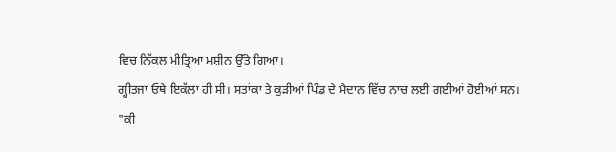ਵਿਚ ਨਿੱਕਲ ਮੀਤ੍ਰਿਆ ਮਸ਼ੀਨ ਉੱਤੇ ਗਿਆ।
ਗ੍ਹੀਤਜਾ ਓਥੇ ਇਕੱਲਾ ਹੀ ਸੀ। ਸਤਾਂਕਾ ਤੇ ਕੁੜੀਆਂ ਪਿੰਡ ਦੇ ਮੈਦਾਨ ਵਿੱਚ ਨਾਚ ਲਈ ਗਈਆਂ ਹੋਈਆਂ ਸਨ।
"ਕੀ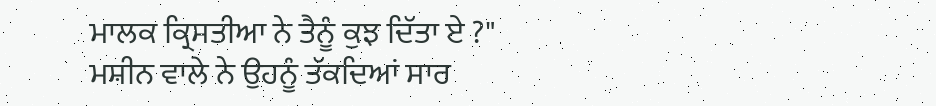ਮਾਲਕ ਕ੍ਰਿਸਤੀਆ ਨੇ ਤੈਨੂੰ ਕੁਝ ਦਿੱਤਾ ਏ ?" ਮਸ਼ੀਨ ਵਾਲੇ ਨੇ ਉਹਨੂੰ ਤੱਕਦਿਆਂ ਸਾਰ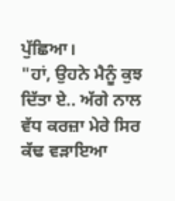ਪੁੱਛਿਆ।
"ਹਾਂ, ਉਹਨੇ ਮੈਨੂੰ ਕੁਝ ਦਿੱਤਾ ਏ.. ਅੱਗੇ ਨਾਲ ਵੱਧ ਕਰਜ਼ਾ ਮੇਰੇ ਸਿਰ ਕੱਢ ਵੜਾਇਆ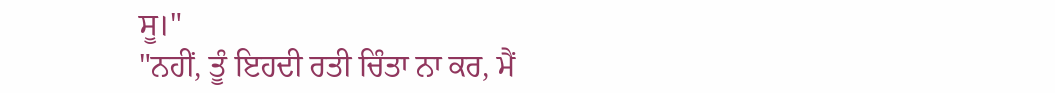ਸੂ।"
"ਨਹੀਂ, ਤੂੰ ਇਹਦੀ ਰਤੀ ਚਿੰਤਾ ਨਾ ਕਰ, ਮੈਂ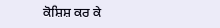ਕੋਸ਼ਿਸ਼ ਕਰ ਕੇ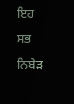ਇਹ ਸਭ ਨਿਬੇੜ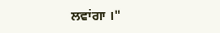ਲਵਾਂਗਾ ।"